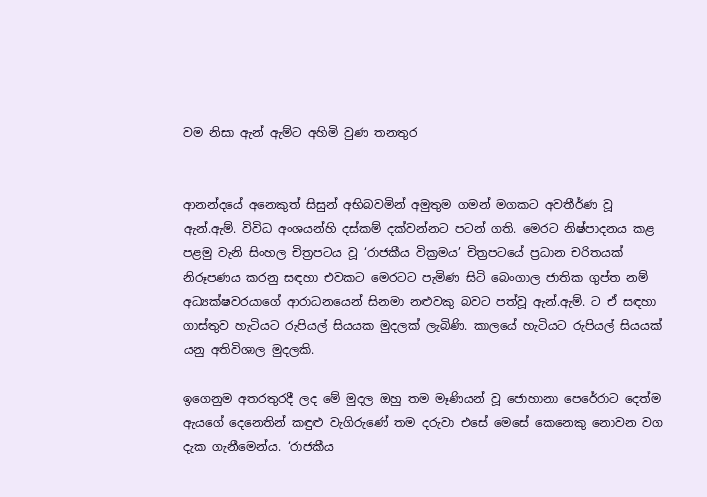වම නිසා ඇන් ඇම්ට අහිමි වුණ තනතුර


ආනන්දයේ අනෙකුත් සිසුන් අභිබවමින් අමුතුම ගමන් මගකට අවතීර්ණ වූ ඇන්.ඇම්. විවිධ අංශයන්හි දස්කම් දක්වන්නට පටන් ගති. මෙරට නිෂ්පාදනය කළ පළමු වැනි සිංහල චිත්‍රපටය වූ ‘රාජකීය වික්‍රමය’ චිත්‍රපටයේ ප්‍රධාන චරිතයක් නිරූපණය කරනු සඳහා එවකට මෙරටට පැමිණ සිටි බෙංගාල ජාතික ගුප්ත නම් අධ්‍යක්ෂවරයාගේ ආරාධනයෙන් සිනමා නළුවකු බවට පත්වූ ඇන්.ඇම්. ට ඒ සඳහා ගාස්තුව හැටියට රුපියල් සියයක මුදලක් ලැබිණි. කාලයේ හැටියට රුපියල් සියයක් යනු අතිවිශාල මුදලකි.

ඉගෙනුම අතරතුරදී ලද මේ මුදල ඔහු තම මෑණියන් වූ ජොහානා පෙරේරාට දෙත්ම ඇයගේ දෙනෙතින් කඳුළු වැගිරුණේ තම දරුවා එසේ මෙසේ කෙනෙකු නොවන වග දැක ගැනීමෙන්ය. ‘රාජකීය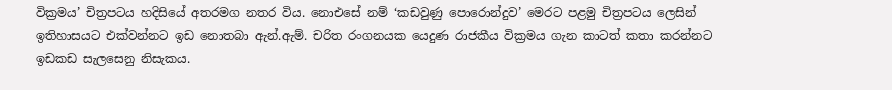වික්‍රමය’ චිත්‍රපටය හදිසියේ අතරමග නතර විය. නොඑසේ නම් ‘කඩවුණු පොරොන්දුව’ මෙරට පළමු චිත්‍රපටය ලෙසින් ඉතිහාසයට එක්වන්නට ඉඩ නොතබා ඇන්.ඇම්. චරිත රංගනයක යෙදුණ රාජකීය වික්‍රමය ගැන කාටත් කතා කරන්නට ඉඩකඩ සැලසෙනු නිසැකය.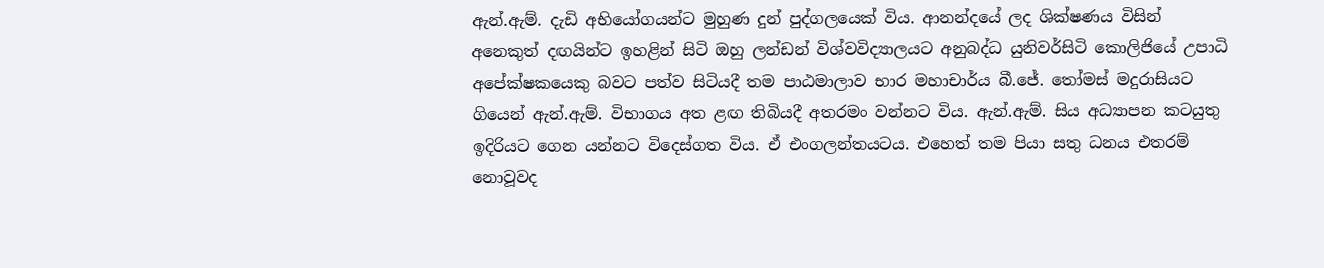ඇන්.ඇම්. දැඩි අභියෝගයන්ට මුහුණ දුන් පුද්ගලයෙක් විය. ආනන්දයේ ලද ශික්ෂණය විසින් අනෙකුත් දඟයින්ට ඉහළින් සිටි ඔහු ලන්ඩන් විශ්වවිද්‍යාලයට අනුබද්ධ යුනිවර්සිටි කොලිජියේ උපාධි අපේක්ෂකයෙකු බවට පත්ව සිටියදී තම පාඨමාලාව භාර මහාචාර්ය බී.ජේ. තෝමස් මදුරාසියට ගියෙන් ඇන්.ඇම්. විභාගය අත ළඟ තිබියදී අතරමං වන්නට විය. ඇන්.ඇම්. සිය අධ්‍යාපන කටයුතු ඉදිරියට ගෙන යන්නට විදෙස්ගත විය. ඒ එංගලන්තයටය. එහෙත් තම පියා සතු ධනය එතරම් නොවූවද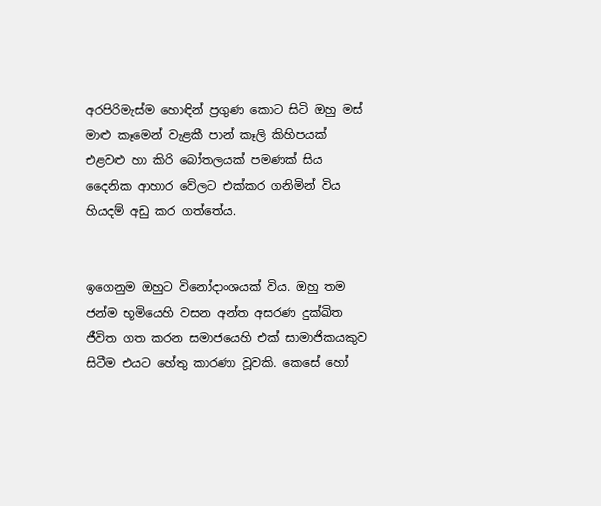අරපිරිමැස්ම හොඳින් ප්‍රගුණ කොට සිටි ඔහු මස් මාළු කෑමෙන් වැළකී පාන් කෑලි කිහිපයක් එළවළු හා කිරි බෝතලයක් පමණක් සිය දෛනික ආහාර වේලට එක්කර ගනිමින් විය හියදම් අඩු කර ගත්තේය.


ඉගෙනුම ඔහුට විනෝදාංශයක් විය. ඔහු තම ජන්ම භූමියෙහි වසන අන්ත අසරණ දුක්ඛිත ජීවිත ගත කරන සමාජයෙහි එක් සාමාජිකයකුව සිටීම එයට හේතු කාරණා වූවකි. කෙසේ හෝ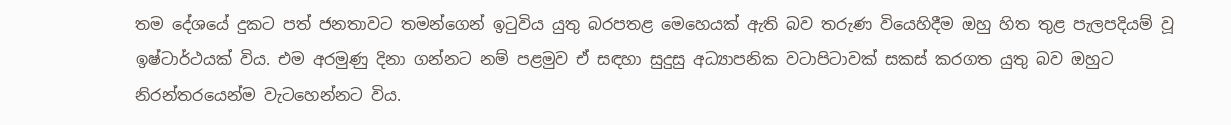තම දේශයේ දුකට පත් ජනතාවට තමන්ගෙන් ඉටුවිය යුතු බරපතළ මෙහෙයක් ඇති බව තරුණ වියෙහිදීම ඔහු හිත තුළ පැලපදියම් වූ ඉෂ්ටාර්ථයක් විය. එම අරමුණු දිනා ගන්නට නම් පළමුව ඒ සඳහා සුදුසු අධ්‍යාපනික වටාපිටාවක් සකස් කරගත යුතු බව ඔහුට නිරන්තරයෙන්ම වැටහෙන්නට විය.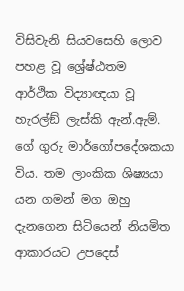විසිවැනි සියවසෙහි ලොව පහළ වූ ශ්‍රේෂ්ඨතම ආර්ථික විද්‍යාඥයා වූ හැරල්ඞ් ලැස්කි ඇන්.ඇම්. ගේ ගුරු මාර්ගෝපදේශකයා විය. තම ලාංකික ශිෂ්‍යයා යන ගමන් මග ඔහු දැනගෙන සිටියෙන් නියමිත ආකාරයට උපදෙස්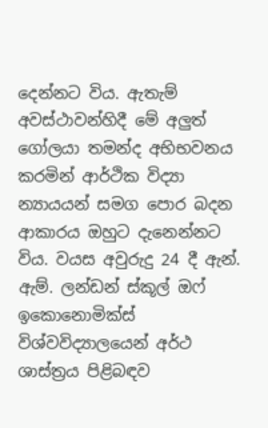දෙන්නට විය. ඇතැම් අවස්ථාවන්හිදී මේ අලුත් ගෝලයා තමන්ද අභිභවනය කරමින් ආර්ථික විද්‍යා න්‍යායයන් සමග පොර බදන ආකාරය ඔහුට දැනෙන්නට විය. වයස අවුරුදු 24 දී ඇන්. ඇම්. ලන්ඩන් ස්කූල් ඔෆ් ඉකොනොමික්ස් විශ්වවිද්‍යාලයෙන් අර්ථ ශාස්ත්‍රය පිළිබඳව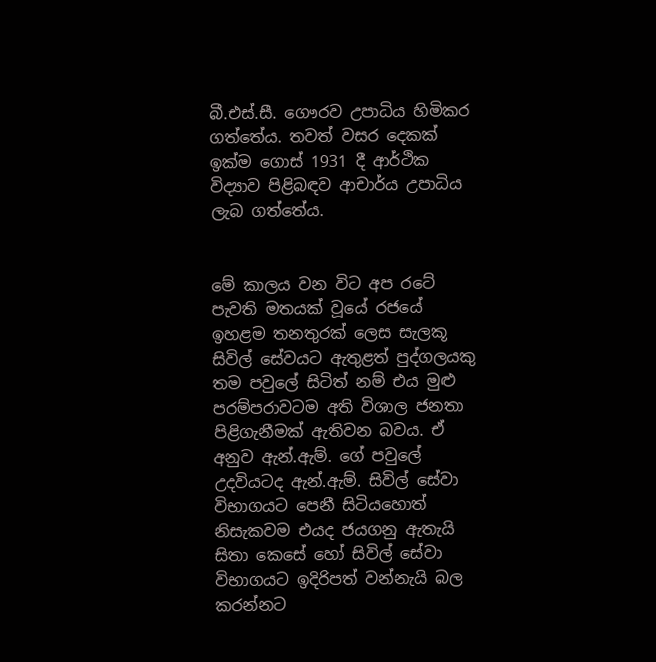බී.එස්.සී. ගෞරව උපාධිය හිමිකර ගත්තේය. තවත් වසර දෙකක් ඉක්ම ගොස් 1931 දී ආර්ථික විද්‍යාව පිළිබඳව ආචාර්ය උපාධිය ලැබ ගත්තේය.


මේ කාලය වන විට අප රටේ පැවති මතයක් වූයේ රජයේ ඉහළම තනතුරක් ලෙස සැලකූ සිවිල් සේවයට ඇතුළත් පුද්ගලයකු තම පවුලේ සිටිත් නම් එය මුළු පරම්පරාවටම අති විශාල ජනතා පිළිගැනීමක් ඇතිවන බවය. ඒ අනුව ඇන්.ඇම්. ගේ පවුලේ උදවියටද ඇන්.ඇම්. සිවිල් සේවා විභාගයට පෙනී සිටියහොත් නිසැකවම එයද ජයගනු ඇතැයි සිතා කෙසේ හෝ සිවිල් සේවා විභාගයට ඉදිරිපත් වන්නැයි බල කරන්නට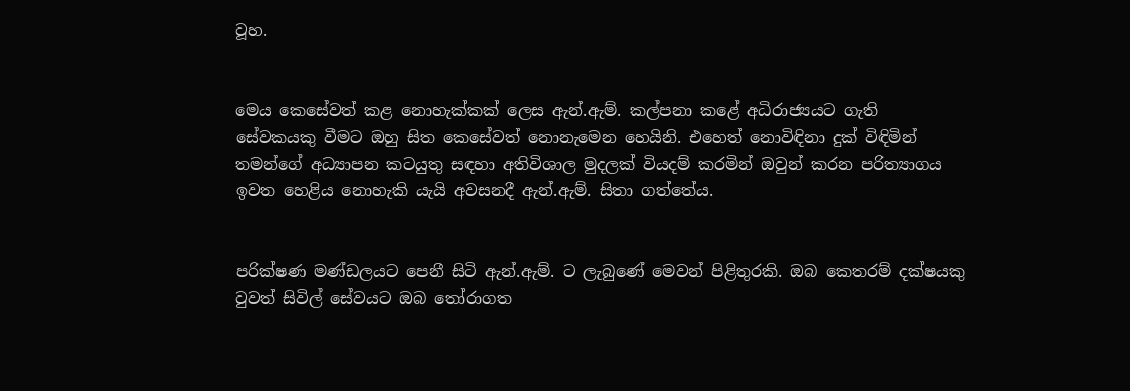වූහ.


මෙය කෙසේවත් කළ නොහැක්කක් ලෙස ඇන්.ඇම්. කල්පනා කළේ අධිරාජ්‍යයට ගැති සේවකයකු වීමට ඔහු සිත කෙසේවත් නොනැමෙන හෙයිනි. එහෙත් නොවිඳිනා දුක් විඳිමින් තමන්ගේ අධ්‍යාපන කටයුතු සඳහා අතිවිශාල මුදලක් වියදම් කරමින් ඔවුන් කරන පරිත්‍යාගය ඉවත හෙළිය නොහැකි යැයි අවසනදී ඇන්.ඇම්. සිතා ගත්තේය.


පරික්ෂණ මණ්ඩලයට පෙනී සිටි ඇන්.ඇම්. ට ලැබුණේ මෙවන් පිළිතුරකි. ඔබ කෙතරම් දක්ෂයකු වුවත් සිවිල් සේවයට ඔබ තෝරාගත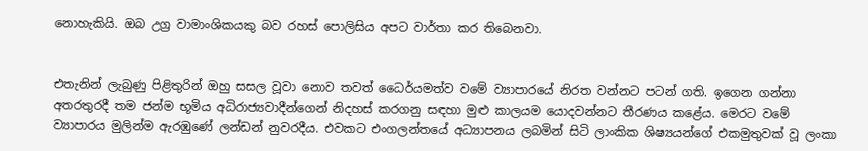නොහැකියි. ඔබ උග්‍ර වාමාංශිකයකු බව රහස් පොලිසිය අපට වාර්තා කර තිබෙනවා.


එතැනින් ලැබුණු පිළිතුරින් ඔහු සසල වූවා නොව තවත් ධෛර්යමත්ව වමේ ව්‍යාපාරයේ නිරත වන්නට පටන් ගති. ඉගෙන ගන්නා අතරතුරදී තම ජන්ම භූමිය අධිරාජ්‍යවාදීන්ගෙන් නිදහස් කරගනු සඳහා මුළු කාලයම යොදවන්නට තීරණය කළේය. මෙරට වමේ ව්‍යාපාරය මුලින්ම ඇරඹුණේ ලන්ඩන් නුවරදීය. එවකට එංගලන්තයේ අධ්‍යාපනය ලබමින් සිටි ලාංකික ශිෂ්‍යයන්ගේ එකමුතුවක් වූ ලංකා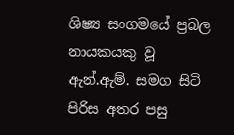ශිෂ්‍ය සංගමයේ ප්‍රබල නායකයකු වූ ඇන්.ඇම්. සමග සිටි පිරිස අතර පසු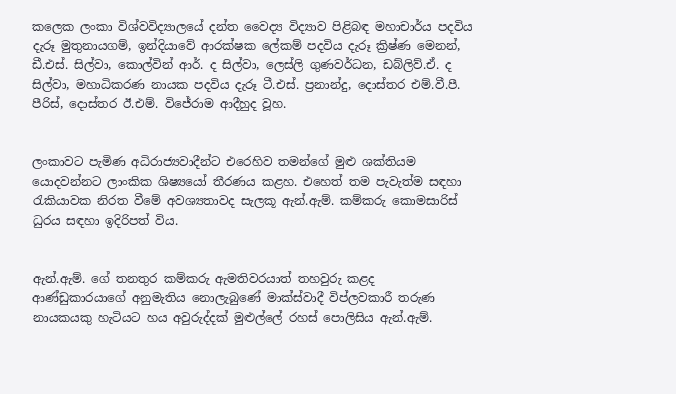කලෙක ලංකා විශ්වවිද්‍යාලයේ දන්ත වෛද්‍ය විද්‍යාව පිළිබඳ මහාචාර්ය පදවිය දැරූ මුතුනායගම්, ඉන්දියාවේ ආරක්ෂක ලේකම් පදවිය දැරූ ක්‍රිෂ්ණ මෙනන්, ඩී.එස්. සිල්වා, කොල්වින් ආර්. ද සිල්වා, ලෙස්ලි ගුණවර්ධන, ඩබ්ලිව්.ඒ. ද සිල්වා, මහාධිකරණ නායක පදවිය දැරූ ටී.එස්. ප්‍රනාන්දු, දොස්තර එම්.වී.පී. පීරිස්, දොස්තර ඊ.එම්. විජේරාම ආදීහුද වූහ.


ලංකාවට පැමිණ අධිරාජ්‍යවාදීන්ට එරෙහිව තමන්ගේ මුළු ශක්තියම යොදවන්නට ලාංකික ශිෂ්‍යයෝ තීරණය කළහ. එහෙත් තම පැවැත්ම සඳහා රැකියාවක නිරත වීමේ අවශ්‍යතාවද සැලකූ ඇන්.ඇම්. කම්කරු කොමසාරිස් ධුරය සඳහා ඉදිරිපත් විය.


ඇන්.ඇම්. ගේ තනතුර කම්කරු ඇමතිවරයාත් තහවුරු කළද ආණ්ඩුකාරයාගේ අනුමැතිය නොලැබුණේ මාක්ස්වාදී විප්ලවකාරී තරුණ නායකයකු හැටියට හය අවුරුද්දක් මුළුල්ලේ රහස් පොලිසිය ඇන්.ඇම්.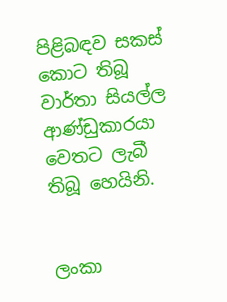පිළිබඳව සකස් කොට තිබූ වාර්තා සියල්ල ආණ්ඩුකාරයා වෙතට ලැබී තිබූ හෙයිනි.


ලංකා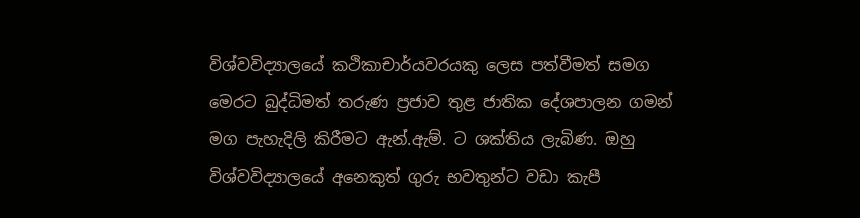විශ්වවිද්‍යාලයේ කථිකාචාර්යවරයකු ලෙස පත්වීමත් සමග මෙරට බුද්ධිමත් තරුණ ප්‍රජාව තුළ ජාතික දේශපාලන ගමන් මග පැහැදිලි කිරීමට ඇන්.ඇම්. ට ශක්තිය ලැබිණ. ඔහු විශ්වවිද්‍යාලයේ අනෙකුත් ගුරු භවතුන්ට වඩා කැපී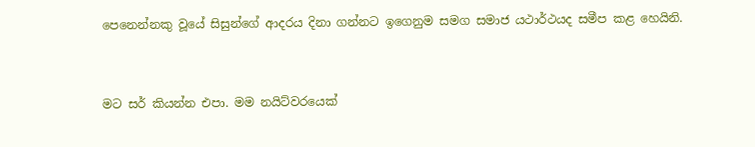පෙනෙන්නකු වූයේ සිසුන්ගේ ආදරය දිනා ගන්නට ඉගෙනුම සමග සමාජ යථාර්ථයද සමීප කළ හෙයිනි.


මට සර් කියන්න එපා. මම නයිට්වරයෙක්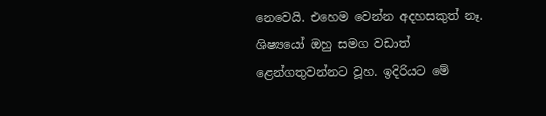නෙවෙයි. එහෙම වෙන්න අදහසකුත් නෑ. ශිෂ්‍යයෝ ඔහු සමග වඩාත් ළෙන්ගතුවන්නට වූහ. ඉදිරියට මේ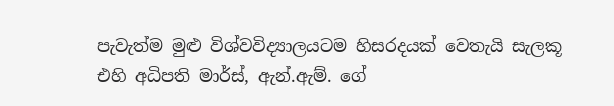පැවැත්ම මුළු විශ්වවිද්‍යාලයටම හිසරදයක් වෙතැයි සැලකූ එහි අධිපති මාර්ස්, ඇන්.ඇම්. ගේ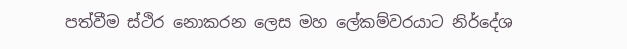පත්වීම ස්ථිර නොකරන ලෙස මහ ලේකම්වරයාට නිර්දේශ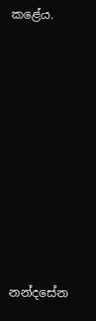කළේය.









නන්දසේන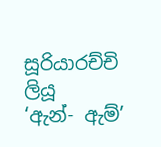සූරියාරච්චි ලියූ
‘ඇන්- ඇම්’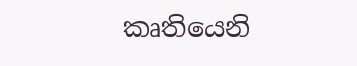කෘතියෙනි